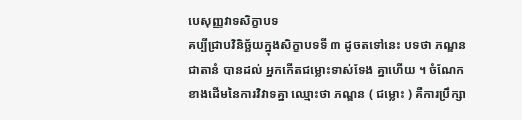បេសុញ្ញវាទសិក្ខាបទ
គប្បីជ្រាបវិនិច្ឆ័យក្នុងសិក្ខាបទទី ៣ ដូចតទៅនេះ បទថា ភណ្ឌនជាតានំ បានដល់ អ្នកកើតជម្លោះទាស់ទែង គ្នាហើយ ។ ចំណែកខាងដើមនៃការវិវាទគ្នា ឈ្មោះថា ភណ្ឌន ( ជម្លោះ ) គឺការប្រឹក្សា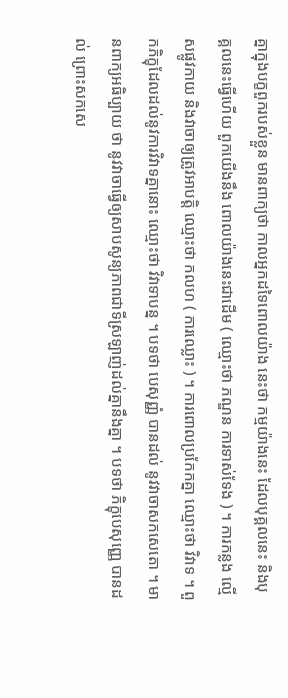គ្នាក្នុងបក្ខពួករបស់ខ្លួន មានពាក្យថា កាលអ្នកដទៃពោលយ៉ាង នេះថា កម្មយ៉ាងនេះ ដែលបុគ្គលនេះ និងបុគ្គលនេះធ្វើហើយ ពួកយើងនឹង ពោលយ៉ាងនេះជាដើម ( ឈ្មោះថា ភណ្ឌន ការទាស់ទែង ) ។ ការកន្លង ល្មើសផ្លូវកាយ និងវាចាឲ្យត្រូវអាបត្តិ ឈ្មោះថា កលហ ( ការឈ្លោះ ) ។ ការពោលប្រកែកគ្នា ឈ្មោះថា វិវាទ ។ ពួកភិក្ខុដែលដល់នូវការវិវាទគ្នានោះ ឈ្មោះថា វិវាទាបន្ន ។ បទថា បេសុញ្ញំ បានដល់ នូវវាចាសកសេតោ ។ មានពាក្យអធិប្បាយ ថា នូវវាចាធ្វើឲ្យសាបសូន្យភាពជាទីស្រឡាញ់ដល់គ្នានឹងគ្នា ។ បទថា ភិក្ខុបេសុញ្ញេ បានដល់ ព្រោះសកសេ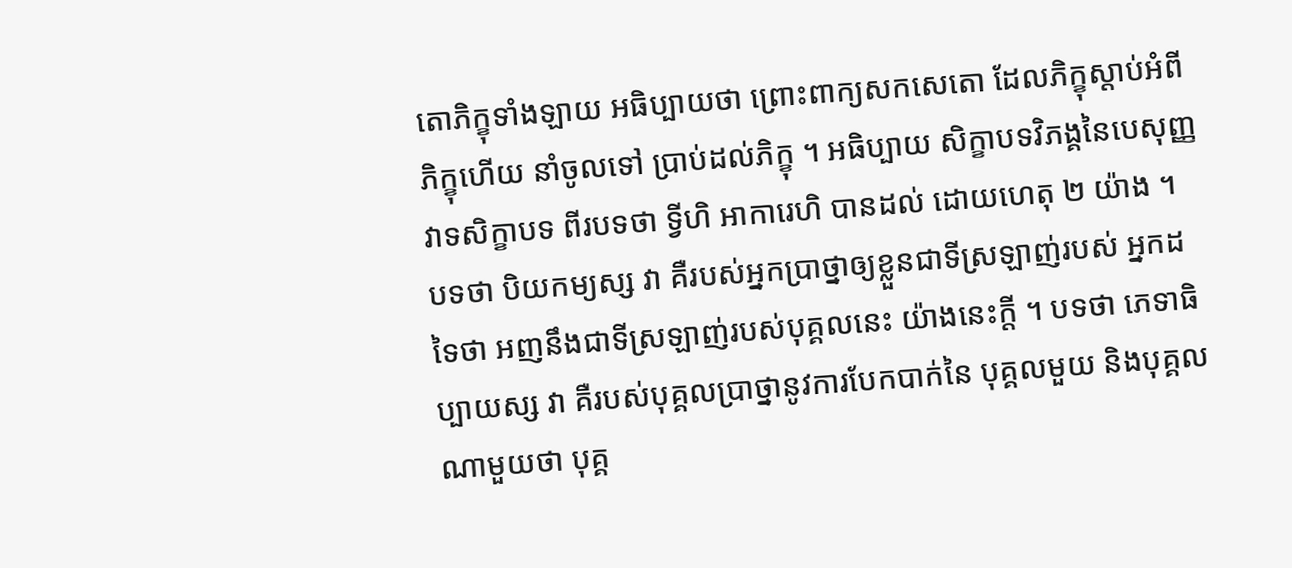តោភិក្ខុទាំងឡាយ អធិប្បាយថា ព្រោះពាក្យសកសេតោ ដែលភិក្ខុស្តាប់អំពីភិក្ខុហើយ នាំចូលទៅ ប្រាប់ដល់ភិក្ខុ ។ អធិប្បាយ សិក្ខាបទវិភង្គនៃបេសុញ្ញវាទសិក្ខាបទ ពីរបទថា ទ្វីហិ អាការេហិ បានដល់ ដោយហេតុ ២ យ៉ាង ។ បទថា បិយកម្យស្ស វា គឺរបស់អ្នកប្រាថ្នាឲ្យខ្លួនជាទីស្រឡាញ់របស់ អ្នកដទៃថា អញនឹងជាទីស្រឡាញ់របស់បុគ្គលនេះ យ៉ាងនេះក្តី ។ បទថា ភេទាធិប្បាយស្ស វា គឺរបស់បុគ្គលប្រាថ្នានូវការបែកបាក់នៃ បុគ្គលមួយ និងបុគ្គលណាមួយថា បុគ្គ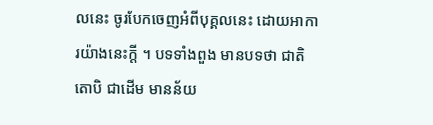លនេះ ចូរបែកចេញអំពីបុគ្គលនេះ ដោយអាការយ៉ាងនេះក្តី ។ បទទាំងពួង មានបទថា ជាតិតោបិ ជាដើម មានន័យ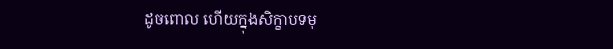ដូចពោល ហើយក្នុងសិក្ខាបទមុ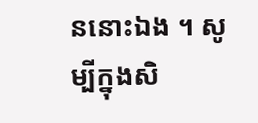ននោះឯង ។ សូម្បីក្នុងសិ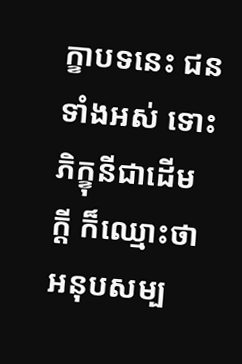ក្ខាបទនេះ ជនទាំងអស់ ទោះ ភិក្ខុនីជាដើមក្តី ក៏ឈ្មោះថា អនុបសម្ប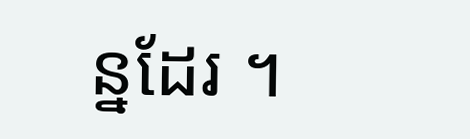ន្នដែរ ។